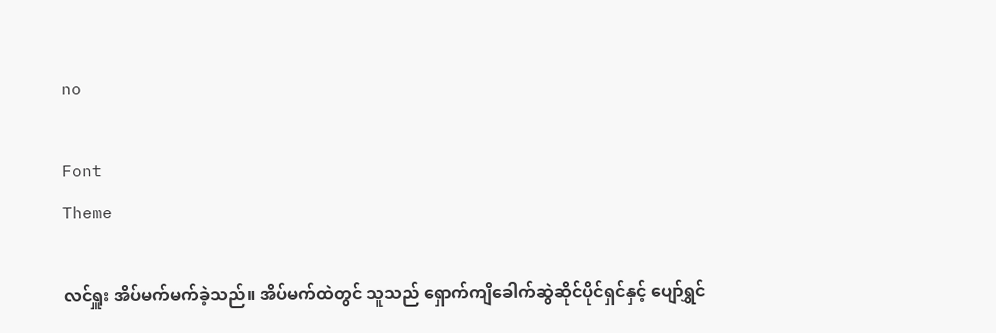no

Font
Theme

လင်ရှူး အိပ်မက်မက်ခဲ့သည်။ အိပ်မက်ထဲတွင် သူသည် ရှောက်ကျိခေါက်ဆွဲဆိုင်ပိုင်ရှင်နှင့် ပျော်ရွှင်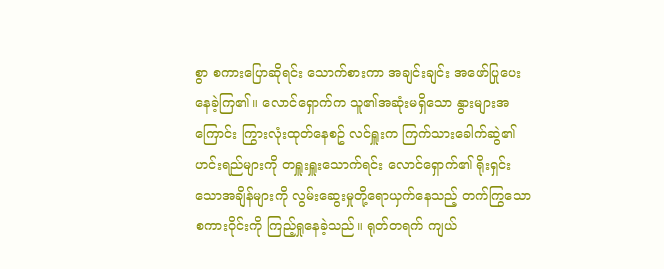စွာ စကားပြောဆိုရင်း သောက်စားကာ အချင်းချင်း အဖော်ပြုပေးနေခဲ့ကြ၏။ လောင်ရှောက်က သူ၏အဆုံးမရှိသော နွားများအကြောင်း ကြွားလုံးထုတ်နေစဥ် လင်ရှူးက ကြက်သားခေါက်ဆွဲ၏ဟင်းရည်များကို တရှူးရှူးသောက်ရင်း လောင်ရှောက်၏ ရိုးရှင်းသောအချိန်များကို လွမ်းဆွေးမှုတို့ရောယှက်နေသည့် တက်ကြွသောစကားဝိုင်းကို ကြည့်ရှုနေခဲ့သည်။ ရုတ်တရက် ကျယ်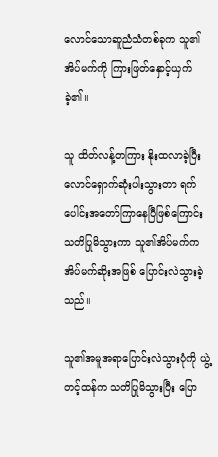လောင်သောဆူညံသံတစ်ခုက သူ၏အိပ်မက်ကို ကြားဖြတ်နှောင့်ယှက်ခဲ့၏။

သူ ထိတ်လန့်တကြား နိုးထလာခဲ့ပြီး လောင်ရှောက်ဆုံးပါးသွားတာ ရက်ပေါင်းအတော်ကြာနေပြီဖြစ်ကြောင်း သတိပြုမိသွားကာ သူ၏အိပ်မက်က အိပ်မက်ဆိုးအဖြစ် ပြောင်းလဲသွားခဲ့သည်။

သူ၏အမူအရာပြောင်းလဲသွားပုံကို ယွဲ့တင့်ထန်က သတိပြုမိသွားပြီး ပြော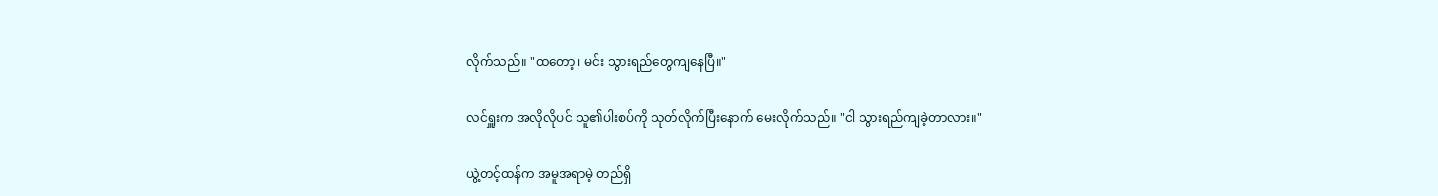လိုက်သည်။ "ထတော့၊ မင်း သွားရည်တွေကျနေပြီ။"

လင်ရှူးက အလိုလိုပင် သူ၏ပါးစပ်ကို သုတ်လိုက်ပြီးနောက် မေးလိုက်သည်။ "ငါ သွားရည်ကျခဲ့တာလား။"

ယွဲ့တင့်ထန်က အမူအရာမဲ့ တည်ရှိ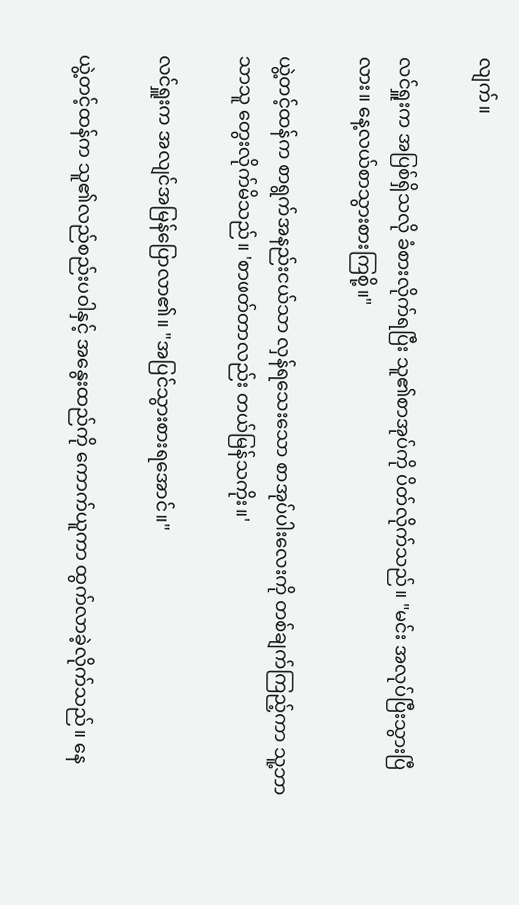လျက်။

လင်ရှူးက အပြစ်ရှိသလို ခံစားလိုက်ရပြီး သူ၏စာအုပ်ကို ပိတ်လိုက်သည်။ "မင်း အလုပ်ပြီးသွားပြီလား။ နေ့လယ်စာသွားစားကြစို့။"

ယွဲ့တင့်ထန်က စာရွက်အနည်းငယ်သာ လှန်ရသေးသော စာအုပ်ပါးလေးကို တစ်ချက်ကြည့်ကာ သူ့ဘာသာသူ တွေးလိုက်မိသည်။ 'စာဖတ်တာလည်း တယ်မြန်သကိုး။'

လင်ရှူးက အလျင်အမြန်ပြောလာ၏။ "အပြင်သွားစားရအောင်။"

ယွဲ့တင့်ထန်က သူ၏လည်စည်းပဝါနှင့် အနွေးထည်ကို ကောက်ယူကာ ထွက်လာခဲ့လိုက်သည်။ နေ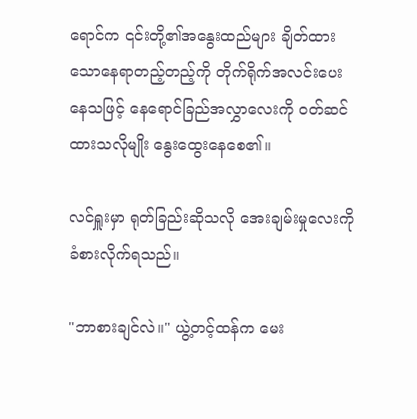ရောင်က ၎င်းတို့၏အနွေးထည်များ ချိတ်ထားသောနေရာတည့်တည့်ကို တိုက်ရိုက်အလင်းပေးနေသဖြင့် နေရောင်ခြည်အလွှာလေးကို ဝတ်ဆင်ထားသလိုမျိုး နွေးထွေးနေစေ၏။

လင်ရှူးမှာ ရုတ်ခြည်းဆိုသလို အေးချမ်းမှုလေးကို ခံစားလိုက်ရသည်။

"ဘာစားချင်လဲ။" ယွဲ့တင့်ထန်က မေး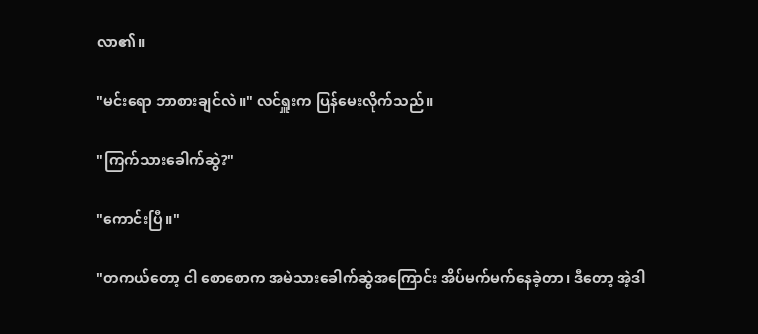လာ၏။

"မင်းရော ဘာစားချင်လဲ။" လင်ရှူးက ပြန်မေးလိုက်သည်။

"ကြက်သားခေါက်ဆွဲ?"

"ကောင်းပြီ။"

"တကယ်တော့ ငါ စောစောက အမဲသားခေါက်ဆွဲအကြောင်း အိပ်မက်မက်နေခဲ့တာ၊ ဒီတော့ အဲ့ဒါ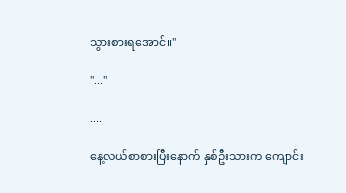သွားစားရအောင်။"

"..."

....

နေ့လယ်စာစားပြီးနောက် နှစ်ဦးသားက ကျောင်း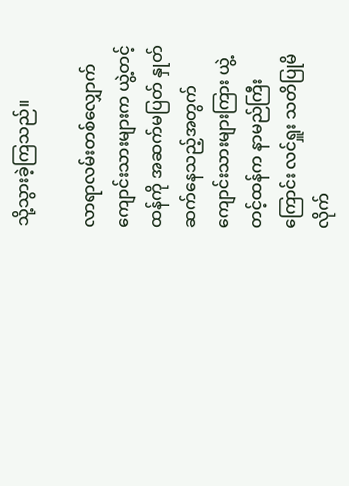သို့သွားခဲ့ကြသည်။

လာရာလမ်းတစ်လျှောက် ကျောင်းသားများက ယွဲ့တင့်ထန်ကို အဆက်မပြတ် နှုတ်ဆက်နေသည့်အတွက် ကျောင်းသားများကြား ယွဲ့တင့်ထန်က နာမည်ကြီးကြောင်း လင်ရှူး သတိပြုမိလိုက်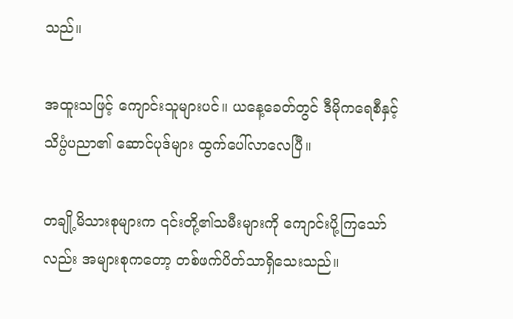သည်။

အထူးသဖြင့် ကျောင်းသူများပင်။ ယနေ့ခေတ်တွင် ဒီမိုကရေစီနှင့် သိပ္ပံပညာ၏ ဆောင်ပုဒ်များ ထွက်ပေါ်လာလေပြီ။

တချို့မိသားစုများက ၎င်းတို့၏သမီးများကို ကျောင်းပို့ကြသော်လည်း အများစုကတော့ တစ်ဖက်ပိတ်သာရှိသေးသည်။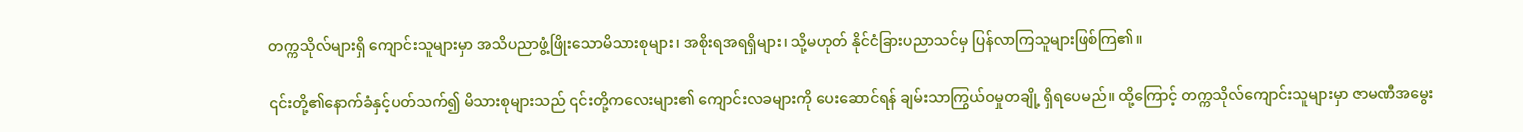တက္ကသိုလ်များရှိ ကျောင်းသူများမှာ အသိပညာဖွံ့ဖြိုးသောမိသားစုများ၊ အစိုးရအရရှိများ၊ သို့မဟုတ် နိုင်ငံခြားပညာသင်မှ ပြန်လာကြသူများဖြစ်ကြ၏။

၎င်းတို့၏နောက်ခံနှင့်ပတ်သက်၍ မိသားစုများသည် ၎င်းတို့ကလေးများ၏ ကျောင်းလခများကို ပေးဆောင်ရန် ချမ်းသာကြွယ်ဝမှုတချို့ ရှိရပေမည်။ ထို့ကြောင့် တက္ကသိုလ်ကျောင်းသူများမှာ ဇာမဏီအမွေး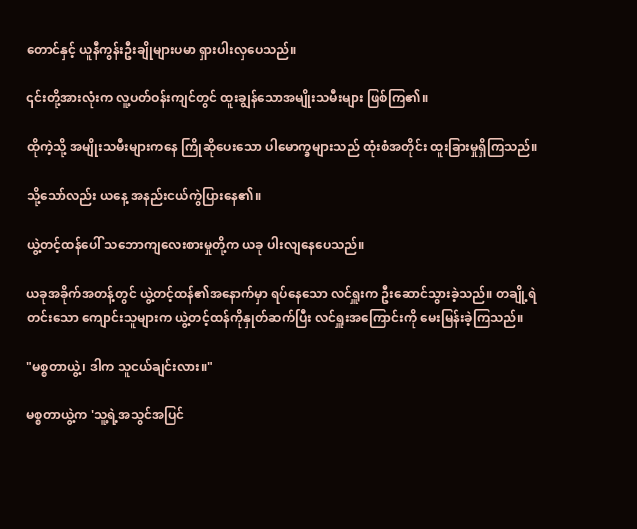တောင်နှင့် ယူနီကွန်းဦးချိုများပမာ ရှားပါးလှပေသည်။

၎င်းတို့အားလုံးက လူ့ပတ်ဝန်းကျင်တွင် ထူးချွန်သောအမျိုးသမီးများ ဖြစ်ကြ၏။

ထိုကဲ့သို့ အမျိုးသမီးများကနေ ကြိုဆိုပေးသော ပါမောက္ခများသည် ထုံးစံအတိုင်း ထူးခြားမှုရှိကြသည်။

သို့သော်လည်း ယနေ့ အနည်းငယ်ကွဲပြားနေ၏။

ယွဲ့တင့်ထန်ပေါ် သဘောကျလေးစားမှုတို့က ယခု ပါးလျနေပေသည်။

ယခုအခိုက်အတန့်တွင် ယွဲ့တင့်ထန်၏အနောက်မှာ ရပ်နေသော လင်ရှူးက ဦးဆောင်သွားခဲ့သည်။ တချို့ရဲတင်းသော ကျောင်းသူများက ယွဲ့တင့်ထန်ကိုနှုတ်ဆက်ပြီး လင်ရှူးအကြောင်းကို မေးမြန်းခဲ့ကြသည်။

"မစ္စတာယွဲ့၊ ဒါက သူငယ်ချင်းလား။"

မစ္စတာယွဲ့က 'သူ့ရဲ့အသွင်အပြင်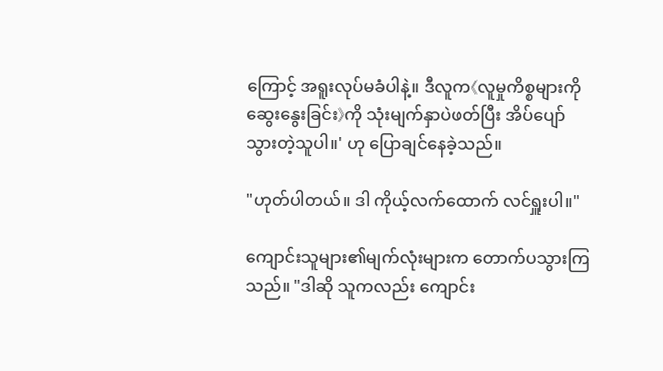ကြောင့် အရူးလုပ်မခံပါနဲ့။ ဒီလူက《လူမှုကိစ္စများကို ဆွေးနွေးခြင်း》ကို သုံးမျက်နှာပဲဖတ်ပြီး အိပ်ပျော်သွားတဲ့သူပါ။' ဟု ပြောချင်နေခဲ့သည်။

"ဟုတ်ပါတယ်။ ဒါ ကိုယ့်လက်ထောက် လင်ရှူးပါ။"

ကျောင်းသူများ၏မျက်လုံးများက တောက်ပသွားကြသည်။ "ဒါဆို သူကလည်း ကျောင်း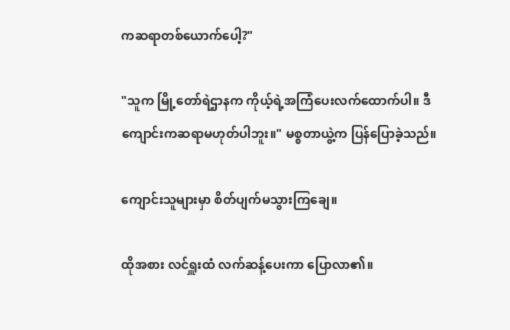ကဆရာတစ်ယောက်ပေါ့?"

"သူက မြို့တော်ရဲဌာနက ကိုယ့်ရဲ့အကြံပေးလက်ထောက်ပါ။ ဒီကျောင်းကဆရာမဟုတ်ပါဘူး။" မစ္စတာယွဲ့က ပြန်ပြောခဲ့သည်။

ကျောင်းသူများမှာ စိတ်ပျက်မသွားကြချေ။

ထိုအစား လင်ရှူးထံ လက်ဆန့်ပေးကာ ပြောလာ၏။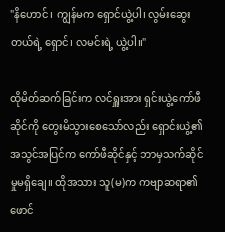"နိဟောင်၊ ကျွန်မက ရှောင်ယွဲ့ပါ၊ လွမ်းဆွေးတယ်ရဲ့ ရှောင်၊ လမင်းရဲ့ ယွဲ့ပါ။"

ထိုမိတ်ဆက်ခြင်းက လင်ရှူးအား ရှင်းယွဲ့ကော်ဖီဆိုင်ကို တွေးမိသွားစေသော်လည်း ရှောင်းယွဲ့၏အသွင်အပြင်က ကော်ဖီဆိုင်နှင့် ဘာမှသက်ဆိုင်မှုမရှိချေ။ ထိုအသား သူ(မ)က ကဗျာဆရာ၏ ဖောင်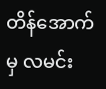တိန်အောက်မှ လမင်း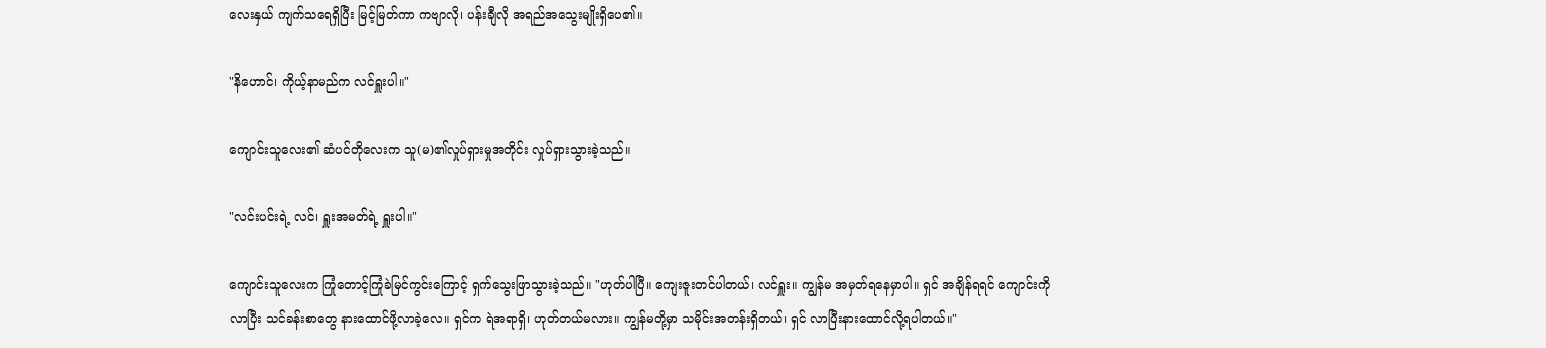လေးနှယ် ကျက်သရေရှိပြီး မြင့်မြတ်ကာ ကဗျာလို၊ ပန်းချီလို အရည်အသွေးမျိုးရှိပေ၏။

"နိဟောင်၊ ကိုယ့်နာမည်က လင်ရှူးပါ။"

ကျောင်းသူလေး၏ ဆံပင်တိုလေးက သူ(မ)၏လှုပ်ရှားမှုအတိုင်း လှုပ်ရှားသွားခဲ့သည်။

"လင်းပင်းရဲ့ လင်၊ ရှူးအမတ်ရဲ့ ရှူးပါ။"

ကျောင်းသူလေးက ကြုံတောင့်ကြုံခဲမြင်ကွင်းကြောင့် ရှက်သွေးဖြာသွားခဲ့သည်။ "ဟုတ်ပါပြီ။ ကျေးဇူးတင်ပါတယ်၊ လင်ရှူး။ ကျွန်မ အမှတ်ရနေမှာပါ။ ရှင် အချိန်ရရင် ကျောင်းကိုလာပြီး သင်ခန်းစာတွေ နားထောင်ဖို့လာခဲ့လေ။ ရှင်က ရဲအရာရှိ၊ ဟုတ်တယ်မလား။ ကျွန်မတို့မှာ သမိုင်းအတန်းရှိတယ်၊ ရှင် လာပြီးနားထောင်လို့ရပါတယ်။"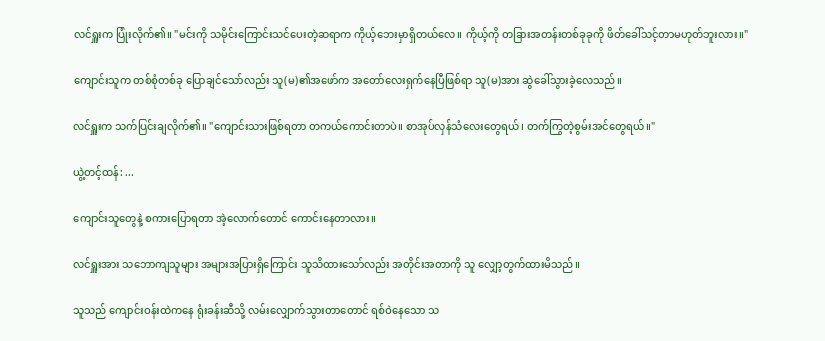လင်ရှူးက ပြုံးလိုက်၏။ "မင်းကို သမိုင်းကြောင်းသင်ပေးတဲ့ဆရာက ကိုယ့်ဘေးမှာရှိတယ်လေ။ ကိုယ့်ကို တခြားအတန်းတစ်ခုခုကို ဖိတ်ခေါ်သင့်တာမဟုတ်ဘူးလား။"

ကျောင်းသူက တစ်စုံတစ်ခု ပြောချင်သော်လည်း သူ(မ)၏အဖော်က အတော်လေးရှက်နေပြီဖြစ်ရာ သူ(မ)အား ဆွဲခေါ်သွားခဲ့လေသည်။

လင်ရှူးက သက်ပြင်းချလိုက်၏။ "ကျောင်းသားဖြစ်ရတာ တကယ်ကောင်းတာပဲ။ စာအုပ်လှန်သံလေးတွေရယ်၊ တက်ကြွတဲ့စွမ်းအင်တွေရယ်။"

ယွဲ့တင့်ထန်: ...

ကျောင်းသူတွေနဲ့ စကားပြောရတာ အဲ့လောက်တောင် ကောင်းနေတာလား။

လင်ရှူးအား သဘောကျသူများ အများအပြားရှိကြောင်း သူသိထားသော်လည်း အတိုင်းအတာကို သူ လျှော့တွက်ထားမိသည်။

သူသည် ကျောင်းဝန်းထဲကနေ ရုံးခန်းဆီသို့ လမ်းလျှောက်သွားတာတောင် ရစ်ဝဲနေသော သ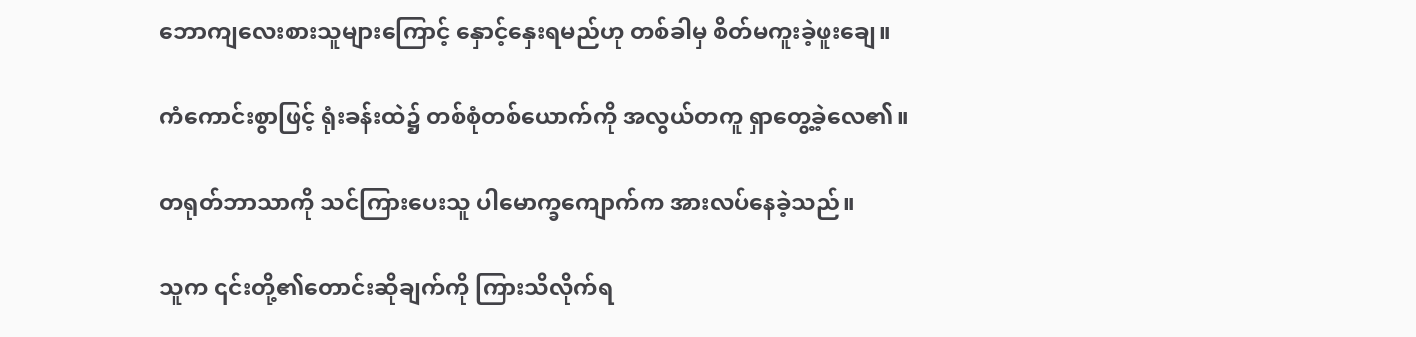ဘောကျလေးစားသူများကြောင့် နှောင့်နှေးရမည်ဟု တစ်ခါမှ စိတ်မကူးခဲ့ဖူးချေ။

ကံကောင်းစွာဖြင့် ရုံးခန်းထဲ၌ တစ်စုံတစ်ယောက်ကို အလွယ်တကူ ရှာတွေ့ခဲ့လေ၏။

တရုတ်ဘာသာကို သင်ကြားပေးသူ ပါမောက္ခကျောက်က အားလပ်နေခဲ့သည်။

သူက ၎င်းတို့၏တောင်းဆိုချက်ကို ကြားသိလိုက်ရ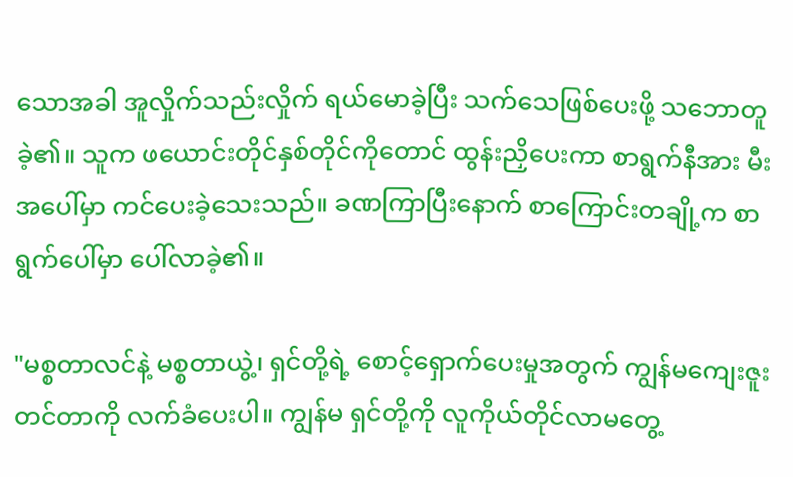သောအခါ အူလှိုက်သည်းလှိုက် ရယ်မောခဲ့ပြီး သက်သေဖြစ်ပေးဖို့ သဘောတူခဲ့၏။ သူက ဖယောင်းတိုင်နှစ်တိုင်ကိုတောင် ထွန်းညှိပေးကာ စာရွက်နီအား မီးအပေါ်မှာ ကင်ပေးခဲ့သေးသည်။ ခဏကြာပြီးနောက် စာကြောင်းတချို့က စာရွက်ပေါ်မှာ ပေါ်လာခဲ့၏။

"မစ္စတာလင်နဲ့ မစ္စတာယွဲ့၊ ရှင်တို့ရဲ့ စောင့်ရှောက်ပေးမှုအတွက် ကျွန်မကျေးဇူးတင်တာကို လက်ခံပေးပါ။ ကျွန်မ ရှင်တို့ကို လူကိုယ်တိုင်လာမတွေ့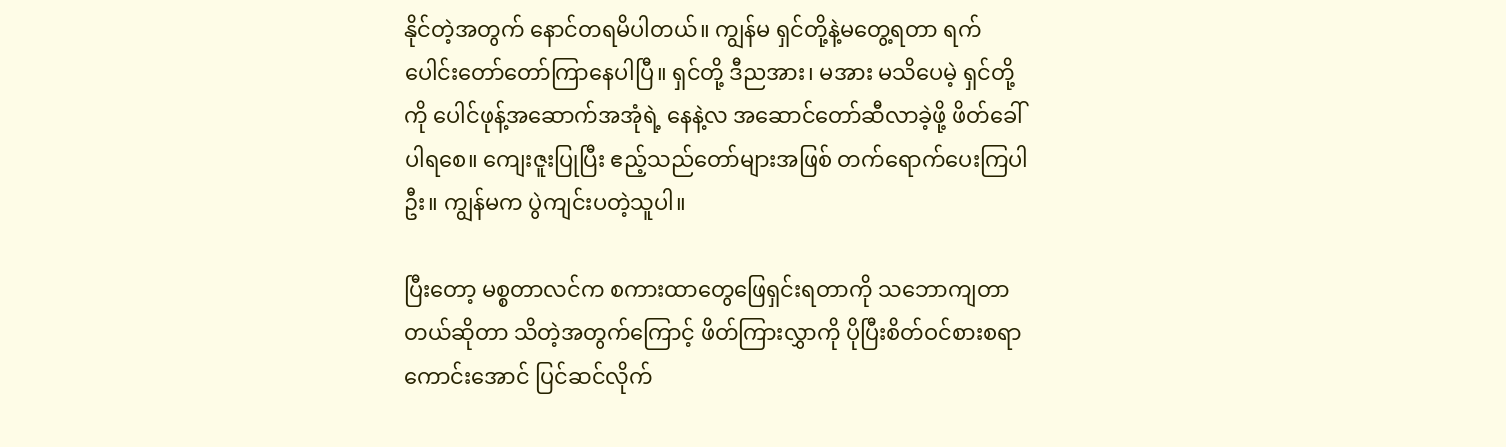နိုင်တဲ့အတွက် နောင်တရမိပါတယ်။ ကျွန်မ ရှင်တို့နဲ့မတွေ့ရတာ ရက်ပေါင်းတော်တော်ကြာနေပါပြီ။ ရှင်တို့ ဒီညအား၊ မအား မသိပေမဲ့ ရှင်တို့ကို ပေါင်ဖုန့်အဆောက်အအုံရဲ့ နေနဲ့လ အဆောင်တော်ဆီလာခဲ့ဖို့ ဖိတ်ခေါ်ပါရစေ။ ကျေးဇူးပြုပြီး ဧည့်သည်တော်များအဖြစ် တက်ရောက်ပေးကြပါဦး။ ကျွန်မက ပွဲကျင်းပတဲ့သူပါ။

ပြီးတော့ မစ္စတာလင်က စကားထာတွေဖြေရှင်းရတာကို သဘောကျတာတယ်ဆိုတာ သိတဲ့အတွက်ကြောင့် ဖိတ်ကြားလွှာကို ပိုပြီးစိတ်ဝင်စားစရာကောင်းအောင် ပြင်ဆင်လိုက်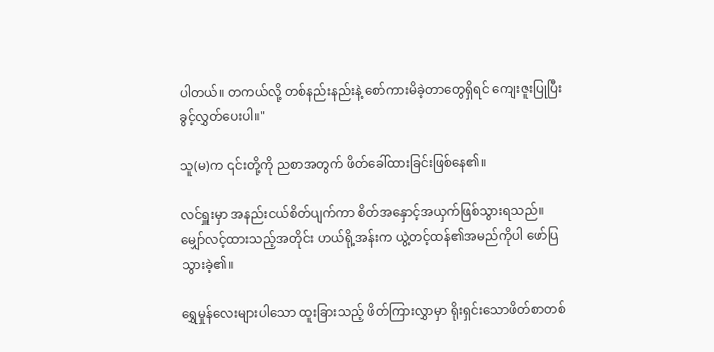ပါတယ်။ တကယ်လို့ တစ်နည်းနည်းနဲ့ စော်ကားမိခဲ့တာတွေရှိရင် ကျေးဇူးပြုပြီး ခွင့်လွှတ်ပေးပါ။"

သူ(မ)က ၎င်းတို့ကို ညစာအတွက် ဖိတ်ခေါ်ထားခြင်းဖြစ်နေ၏။

လင်ရှူးမှာ အနည်းငယ်စိတ်ပျက်ကာ စိတ်အနှောင့်အယှက်ဖြစ်သွားရသည်။ မျှော်လင့်ထားသည့်အတိုင်း ဟယ်ရို့အန်းက ယွဲ့တင့်ထန်၏အမည်ကိုပါ ဖော်ပြသွားခဲ့၏။

ရွှေမှုန်လေးများပါသော ထူးခြားသည့် ဖိတ်ကြားလွှာမှာ ရိုးရှင်းသောဖိတ်စာတစ်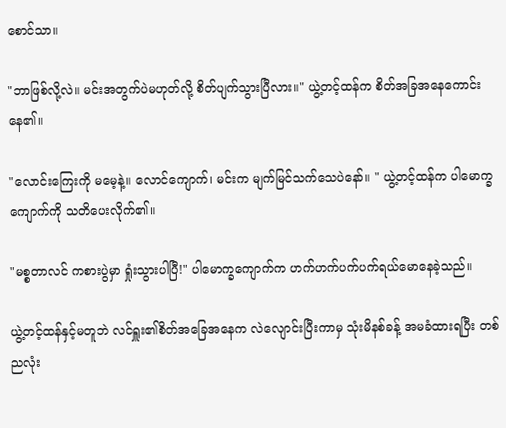စောင်သာ။

"ဘာဖြစ်လို့လဲ။ မင်းအတွက်ပဲမဟုတ်လို့ စိတ်ပျက်သွားပြီလား။" ယွဲ့တင့်ထန်က စိတ်အခြအနေကောင်းနေ၏။

"လောင်းကြေးကို မမေ့နဲ့။ လောင်ကျောက်၊ မင်းက မျက်မြင်သက်သေပဲနော်။ " ယွဲ့တင့်ထန်က ပါမောက္ခကျောက်ကို သတိပေးလိုက်၏။

"မစ္စတာလင် ကစားပွဲမှာ ရှုံးသွားပါပြီ!" ပါမောက္ခကျောက်က ဟက်ဟက်ပက်ပက်ရယ်မောနေခဲ့သည်။

ယွဲ့တင့်ထန်နှင့်မတူဘဲ လင်ရှူး၏စိတ်အခြေအနေက လဲလျောင်းပြီးကာမှ သုံးမိနစ်ခန့် အမခံထားရပြီး တစ်ညလုံး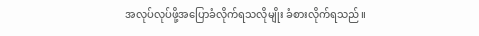အလုပ်လုပ်ဖို့အပြောခံလိုက်ရသလိုမျိုး ခံစားလိုက်ရသည်။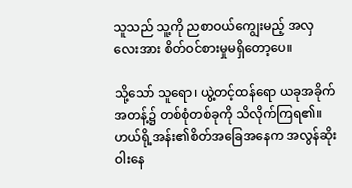သူသည် သူ့ကို ညစာဝယ်ကျွေးမည့် အလှလေးအား စိတ်ဝင်စားမှုမရှိတော့ပေ။

သို့သော် သူရော၊ ယွဲ့တင့်ထန်ရော ယခုအခိုက်အတန့်၌ တစ်စုံတစ်ခုကို သိလိုက်ကြရ၏။ ဟယ်ရို့အန်း၏စိတ်အခြေအနေက အလွန်ဆိုးဝါးနေ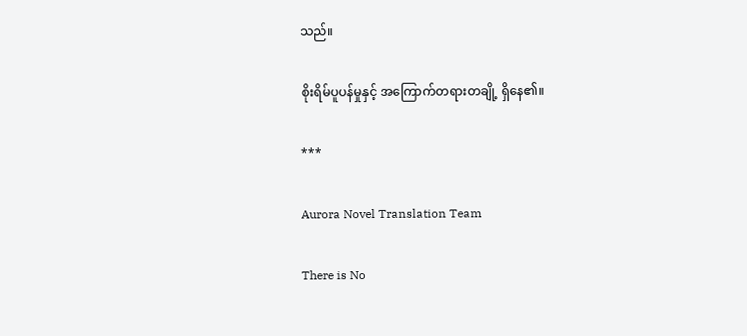သည်။

စိုးရိမ်ပူပန်မှုနှင့် အကြောက်တရားတချို့ ရှိနေ၏။

***

Aurora Novel Translation Team

There is No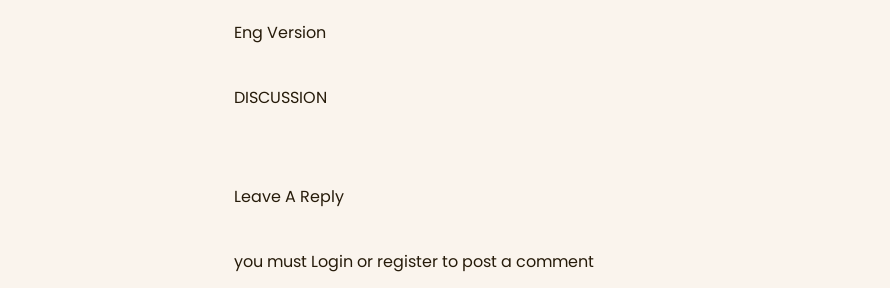Eng Version

DISCUSSION


Leave A Reply

you must Login or register to post a comment